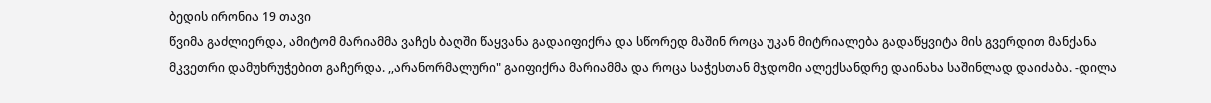ბედის ირონია 19 თავი
წვიმა გაძლიერდა, ამიტომ მარიამმა ვაჩეს ბაღში წაყვანა გადაიფიქრა და სწორედ მაშინ როცა უკან მიტრიალება გადაწყვიტა მის გვერდით მანქანა მკვეთრი დამუხრუჭებით გაჩერდა. ,,არანორმალური" გაიფიქრა მარიამმა და როცა საჭესთან მჯდომი ალექსანდრე დაინახა საშინლად დაიძაბა. -დილა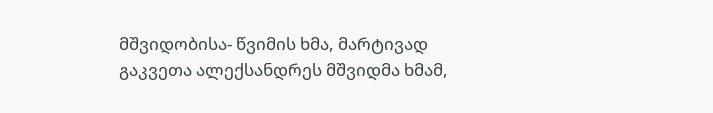მშვიდობისა- წვიმის ხმა, მარტივად გაკვეთა ალექსანდრეს მშვიდმა ხმამ,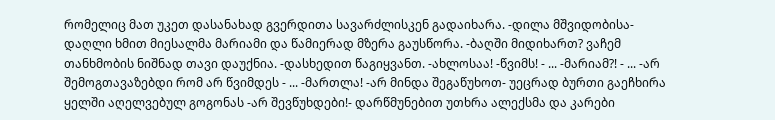რომელიც მათ უკეთ დასანახად გვერდითა სავარძლისკენ გადაიხარა. -დილა მშვიდობისა- დაღლი ხმით მიესალმა მარიამი და წამიერად მზერა გაუსწორა. -ბაღში მიდიხართ? ვაჩემ თანხმობის ნიშნად თავი დაუქნია. -დასხედით წაგიყვანთ. -ახლოსაა! -წვიმს! - ... -მარიამ?! - ... -არ შემოგთავაზებდი რომ არ წვიმდეს - ... -მართლა! -არ მინდა შეგაწუხოთ- უეცრად ბურთი გაეჩხირა ყელში აღელვებულ გოგონას -არ შევწუხდები!- დარწმუნებით უთხრა ალექსმა და კარები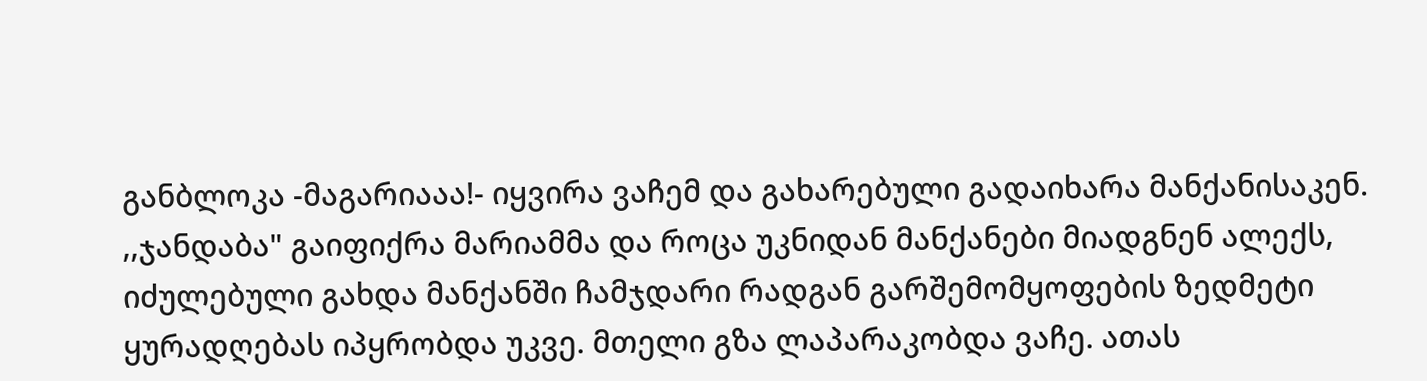განბლოკა -მაგარიააა!- იყვირა ვაჩემ და გახარებული გადაიხარა მანქანისაკენ. ,,ჯანდაბა" გაიფიქრა მარიამმა და როცა უკნიდან მანქანები მიადგნენ ალექს, იძულებული გახდა მანქანში ჩამჯდარი რადგან გარშემომყოფების ზედმეტი ყურადღებას იპყრობდა უკვე. მთელი გზა ლაპარაკობდა ვაჩე. ათას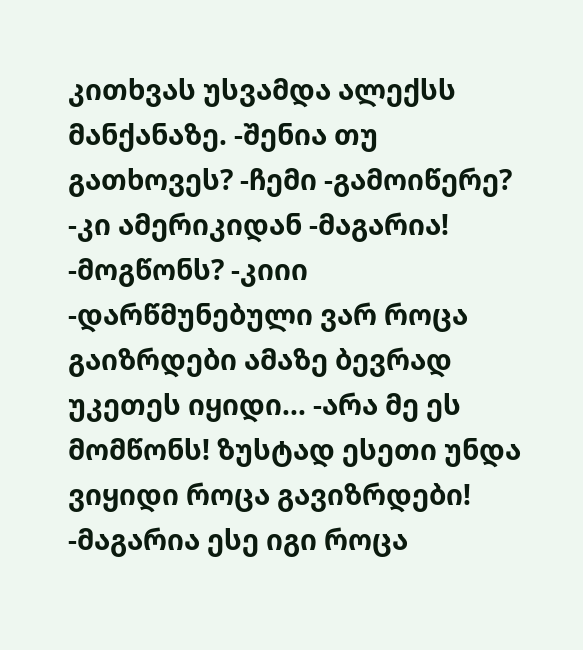კითხვას უსვამდა ალექსს მანქანაზე. -შენია თუ გათხოვეს? -ჩემი -გამოიწერე? -კი ამერიკიდან -მაგარია! -მოგწონს? -კიიი -დარწმუნებული ვარ როცა გაიზრდები ამაზე ბევრად უკეთეს იყიდი... -არა მე ეს მომწონს! ზუსტად ესეთი უნდა ვიყიდი როცა გავიზრდები! -მაგარია ესე იგი როცა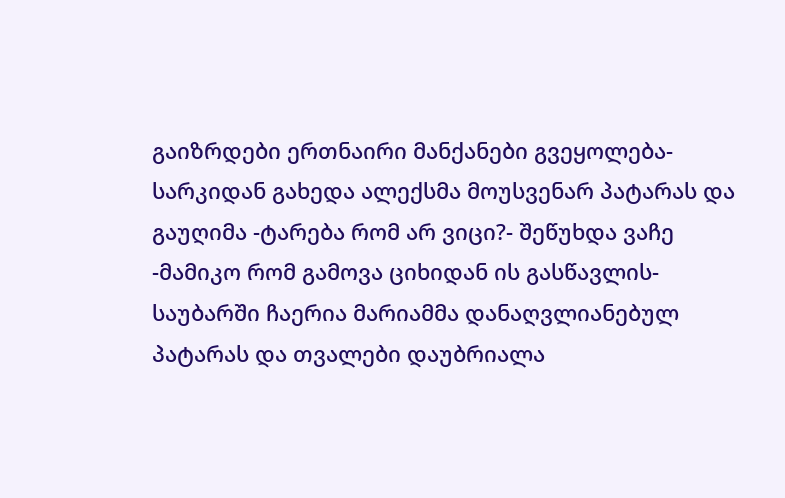გაიზრდები ერთნაირი მანქანები გვეყოლება-სარკიდან გახედა ალექსმა მოუსვენარ პატარას და გაუღიმა -ტარება რომ არ ვიცი?- შეწუხდა ვაჩე -მამიკო რომ გამოვა ციხიდან ის გასწავლის- საუბარში ჩაერია მარიამმა დანაღვლიანებულ პატარას და თვალები დაუბრიალა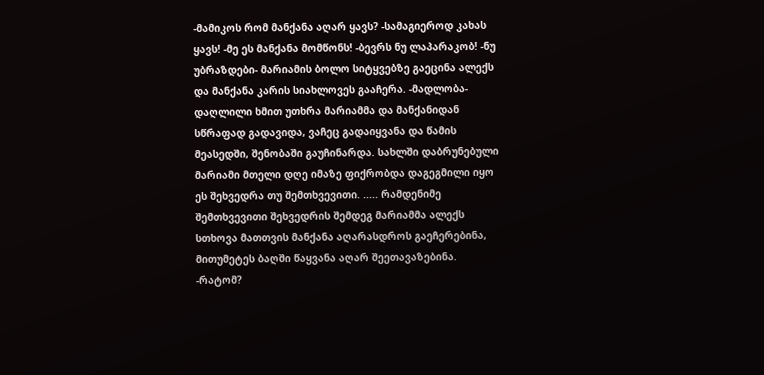-მამიკოს რომ მანქანა აღარ ყავს? -სამაგიეროდ კახას ყავს! -მე ეს მანქანა მომწონს! -ბევრს ნუ ლაპარაკობ! -ნუ უბრაზდები- მარიამის ბოლო სიტყვებზე გაეცინა ალექს და მანქანა კარის სიახლოვეს გააჩერა. -მადლობა-დაღლილი ხმით უთხრა მარიამმა და მანქანიდან სწრაფად გადავიდა, ვაჩეც გადაიყვანა და წამის მეასედში, შენობაში გაუჩინარდა. სახლში დაბრუნებული მარიამი მთელი დღე იმაზე ფიქრობდა დაგეგმილი იყო ეს შეხვედრა თუ შემთხვევითი. ..... რამდენიმე შემთხვევითი შეხვედრის შემდეგ მარიამმა ალექს სთხოვა მათთვის მანქანა აღარასდროს გაეჩერებინა, მითუმეტეს ბაღში წაყვანა აღარ შეეთავაზებინა. -რატომ?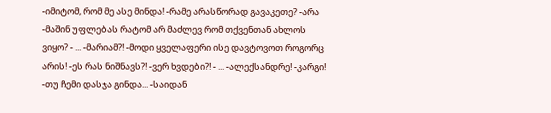-იმიტომ, რომ მე ასე მინდა! -რამე არასწორად გავაკეთე? -არა -მაშინ უფლებას რატომ არ მაძლევ რომ თქვენთან ახლოს ვიყო? - ... -მარიამ?! -მოდი ყველაფერი ისე დავტოვოთ როგორც არის! -ეს რას ნიშნავს?! -ვერ ხვდები?! - ... -ალექსანდრე! -კარგი! -თუ ჩემი დასჯა გინდა... -საიდან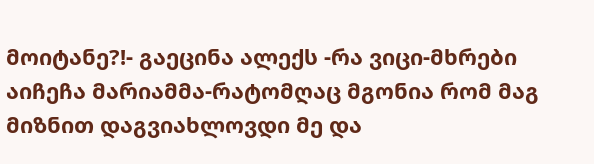მოიტანე?!- გაეცინა ალექს -რა ვიცი-მხრები აიჩეჩა მარიამმა-რატომღაც მგონია რომ მაგ მიზნით დაგვიახლოვდი მე და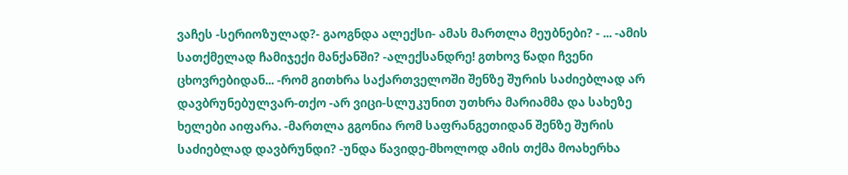ვაჩეს -სერიოზულად?- გაოგნდა ალექსი- ამას მართლა მეუბნები? - ... -ამის სათქმელად ჩამიჯექი მანქანში? -ალექსანდრე! გთხოვ წადი ჩვენი ცხოვრებიდან... -რომ გითხრა საქართველოში შენზე შურის საძიებლად არ დავბრუნებულვარ-თქო -არ ვიცი-სლუკუნით უთხრა მარიამმა და სახეზე ხელები აიფარა. -მართლა გგონია რომ საფრანგეთიდან შენზე შურის საძიებლად დავბრუნდი? -უნდა წავიდე-მხოლოდ ამის თქმა მოახერხა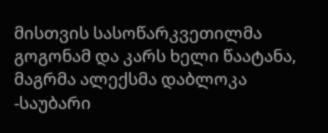მისთვის სასოწარკვეთილმა გოგონამ და კარს ხელი წაატანა, მაგრმა ალექსმა დაბლოკა -საუბარი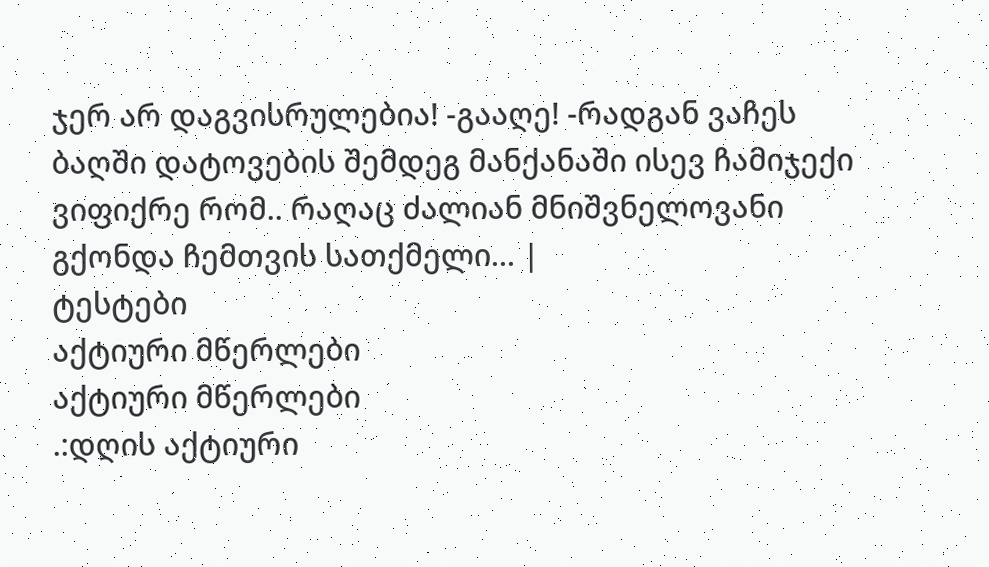ჯერ არ დაგვისრულებია! -გააღე! -რადგან ვაჩეს ბაღში დატოვების შემდეგ მანქანაში ისევ ჩამიჯექი ვიფიქრე რომ.. რაღაც ძალიან მნიშვნელოვანი გქონდა ჩემთვის სათქმელი... |
ტესტები
აქტიური მწერლები
აქტიური მწერლები
.:დღის აქტიური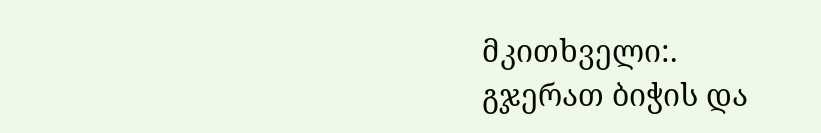მკითხველი:.
გჯერათ ბიჭის და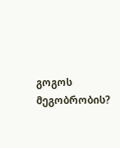გოგოს მეგობრობის?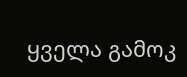ყველა გამოკ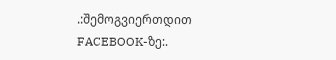.:შემოგვიერთდით FACEBOOK-ზე:.